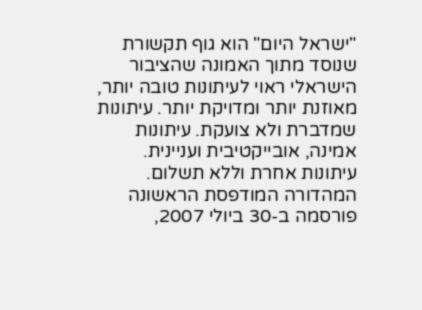"ישראל היום" הוא גוף תקשורת שנוסד מתוך האמונה שהציבור הישראלי ראוי לעיתונות טובה יותר, מאוזנת יותר ומדויקת יותר. עיתונות שמדברת ולא צועקת. עיתונות אמינה, אובייקטיבית ועניינית. עיתונות אחרת וללא תשלום. המהדורה המודפסת הראשונה פורסמה ב-30 ביולי 2007,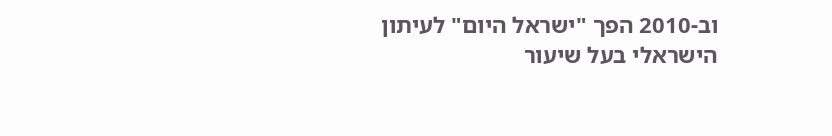וב-2010 הפך "ישראל היום" לעיתון הישראלי בעל שיעור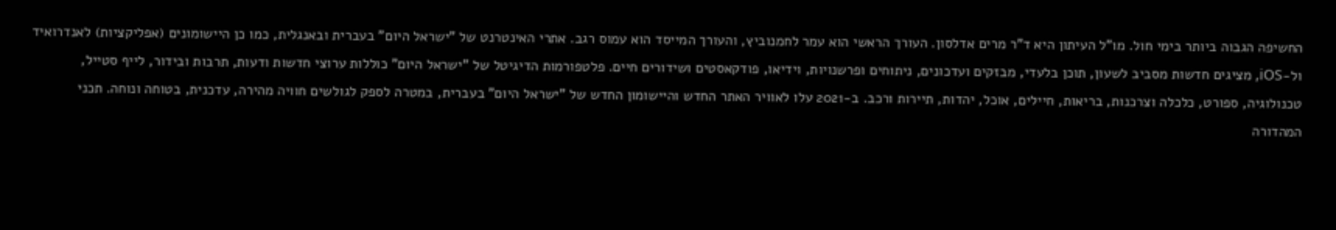החשיפה הגבוה ביותר בימי חול. מו"ל העיתון היא ד"ר מרים אדלסון. העורך הראשי הוא עמר לחמנוביץ, והעורך המייסד הוא עמוס רגב. אתרי האינטרנט של "ישראל היום" בעברית ובאנגלית, כמו כן היישומונים (אפליקציות) לאנדרואיד ול-iOS, מציגים חדשות מסביב לשעון, תוכן בלעדי, מבזקים ועדכונים, ניתוחים ופרשנויות, וידיאו, פודקאסטים ושידורים חיים. פלטפורמות הדיגיטל של "ישראל היום" כוללות ערוצי חדשות ודעות, תרבות ובידור, לייף סטייל, טכנולוגיה, ספורט, כלכלה וצרכנות, בריאות, חיילים, אוכל, יהדות, תיירות ורכב. ב-2021 עלו לאוויר האתר החדש והיישומון החדש של "ישראל היום" בעברית, במטרה לספק לגולשים חוויה מהירה, עדכנית, בטוחה ונוחה. תכני המהדורה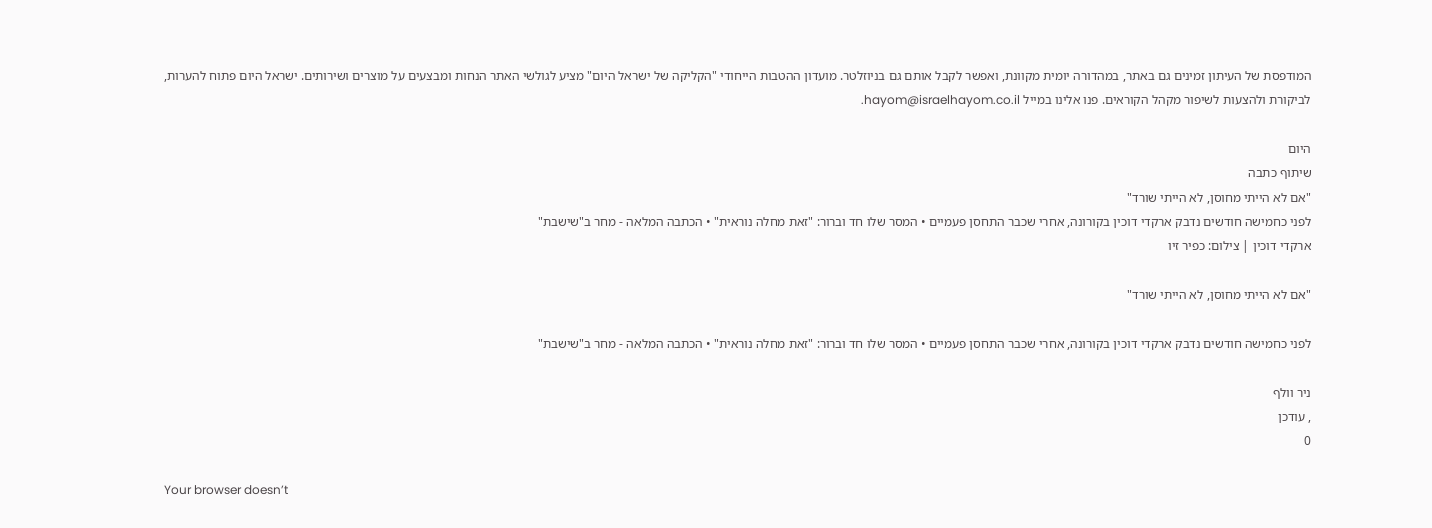המודפסת של העיתון זמינים גם באתר, במהדורה יומית מקוונת, ואפשר לקבל אותם גם בניוזלטר. מועדון ההטבות הייחודי "הקליקה של ישראל היום" מציע לגולשי האתר הנחות ומבצעים על מוצרים ושירותים. ישראל היום פתוח להערות, לביקורת ולהצעות לשיפור מקהל הקוראים. פנו אלינו במייל hayom@israelhayom.co.il.

היום
שיתוף כתבה
"אם לא הייתי מחוסן, לא הייתי שורד"
לפני כחמישה חודשים נדבק ארקדי דוכין בקורונה, אחרי שכבר התחסן פעמיים • המסר שלו חד וברור: "זאת מחלה נוראית" • הכתבה המלאה - מחר ב"שישבת"
ארקדי דוכין | צילום: כפיר זיו

"אם לא הייתי מחוסן, לא הייתי שורד"

לפני כחמישה חודשים נדבק ארקדי דוכין בקורונה, אחרי שכבר התחסן פעמיים • המסר שלו חד וברור: "זאת מחלה נוראית" • הכתבה המלאה - מחר ב"שישבת"

ניר וולף
, עודכן
0

Your browser doesn’t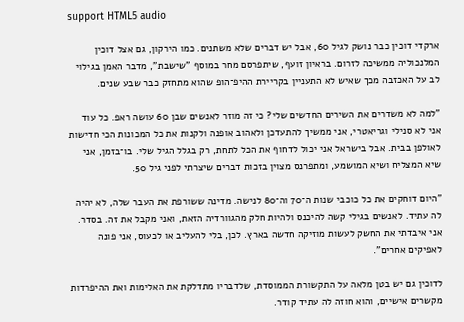support HTML5 audio

ארקדי דוכין כבר נושק לגיל 60, אבל יש דברים שלא משתנים. כמו הירקון, גם אצל דוכין המלנכוליה ממשיכה לזרום. בראיון זועף, שיתפרסם מחר במוסף "שישבת", מדבר האמן בגילוי לב על האכזבה מכך שאיש לא התעניין בקריירת ההיפ־הופ שהוא מתחזק כבר שבע שנים.

"למה לא משדרים את השירים החדשים שלי? כי זה מוזר לאנשים שבן 60 עושה ראפ. כל עוד אני לא סנילי וגריאטרי, אני ממשיך להתעדכן ולאהוב אופנה ולקנות את כל המכונות הכי חדישות לאולפן בבית. אבל בישראל אני יכול לדחוף את הכל לתחת, רק בגלל הגיל שלי. בו־בזמן, אני שיא המצליח ושיא המושמע, ומתפרנס מצוין בזכות דברים שיצרתי לפני גיל 50.

"היום דוחקים את כל כוכבי שנות ה־70 וה־80 לנישה. מדינה ששורפת את העבר שלה, לא יהיה לה עתיד. לאנשים בגילי קשה להיכנס ולהיות חלק מהגוורדיה הזאת, ואני מקבל את זה. בסדר. אני איבדתי את החשק לעשות מוזיקה חדשה בארץ. לכן, בלי להעליב או לכעוס, אני פונה לאפיקים אחרים".

לדוכין גם יש בטן מלאה על התקשורת הממוסדת, שלדבריו מתדלקת את האלימות ואת ההיפרדות מקשרים אישיים, והוא חוזה לה עתיד קודר.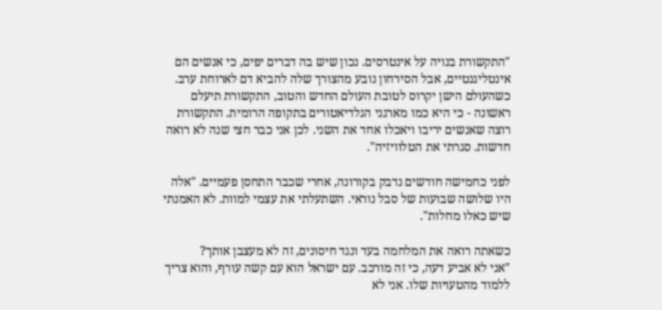"התקשורת בנויה על אינטרסים. נכון שיש בה דברים יפים, כי אנשים הם אינטליגנטיים, אבל הסירחון נובע מהצורך שלה להביא דם לארוחת ערב. כשהעולם הישן יקרוס לטובת העולם החדש והטוב, התקשורת תיעלם ראשונה - כי היא כמו מארגני הגלדיאטורים בתקופה הרומית. התקשורת רוצה שאנשים יריבו ויאכלו אחד את השני. לכן אני כבר חצי שנה לא רואה חדשות. סגרתי את הטלוויזיה".

לפני כחמישה חודשים נדבק בקורונה, אחרי שכבר התחסן פעמיים. "אלה היו שלושה שבועות של סבל נוראי. השתעלתי את עצמי למוות. לא האמנתי שיש כאלו מחלות".

כשאתה רואה את המלחמה בעד ונגד חיסונים, זה לא מעצבן אותך?
"אני לא אביע דעה, כי זה מורכב. עם ישראל הוא עם קשה עורף, והוא צריך ללמוד מהטעויות שלו. אני לא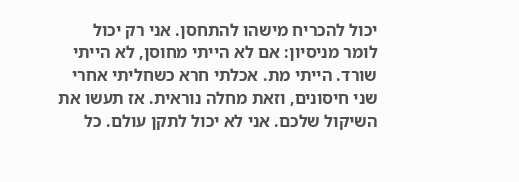יכול להכריח מישהו להתחסן. אני רק יכול לומר מניסיון: אם לא הייתי מחוסן, לא הייתי שורד. הייתי מת. אכלתי חרא כשחליתי אחרי שני חיסונים, וזאת מחלה נוראית. אז תעשו את השיקול שלכם. אני לא יכול לתקן עולם. כל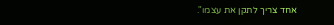אחד צריך לתקן את עצמו".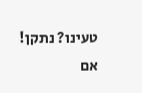טעינו? נתקן! אם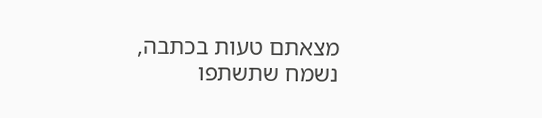מצאתם טעות בכתבה, נשמח שתשתפו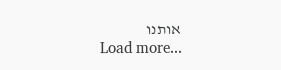אותנו
Load more...